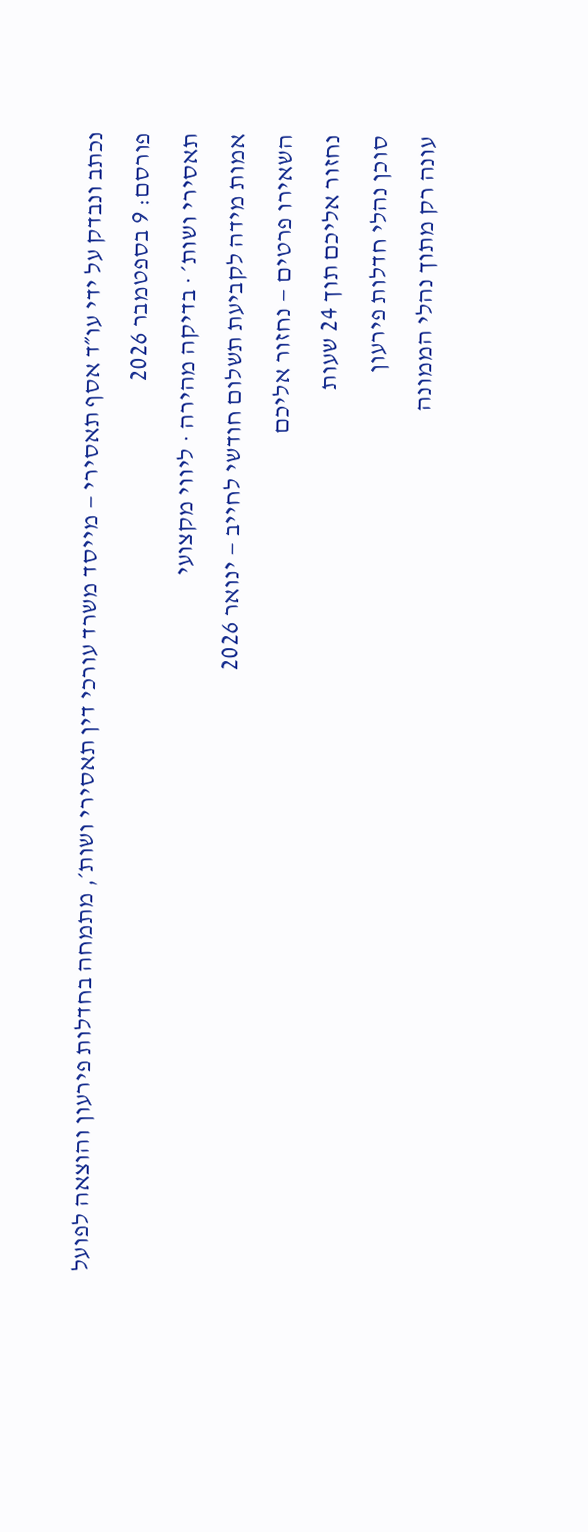נכתב ונבדק על ידי עו״ד אסף תאסירי — מייסד משרד עורכי דין תאסירי ושות׳, מתמחה בחדלות פירעון והוצאה לפועל
פורסם: 9 בספטמבר 2026
תאסירי ושות׳ · בדיקה מהירה · ליווי מקצועי
אמות מידה לקביעת תשלום חודשי לחייב — ינואר 2026
השאירו פרטים — נחזור אליכם
נחזור אליכם תוך 24 שעות
סוכן נהלי חדלות פירעון
עונה רק מתוך נהלי הממונה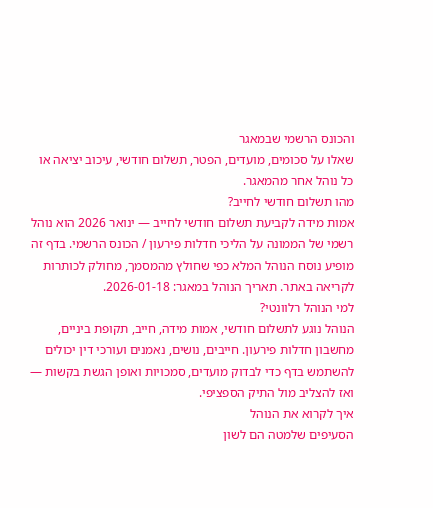והכונס הרשמי שבמאגר
שאלו על סכומים, מועדים, הפטר, תשלום חודשי, עיכוב יציאה או כל נוהל אחר מהמאגר.
מהו תשלום חודשי לחייב?
אמות מידה לקביעת תשלום חודשי לחייב — ינואר 2026 הוא נוהל רשמי של הממונה על הליכי חדלות פירעון / הכונס הרשמי. בדף זה מופיע נוסח הנוהל המלא כפי שחולץ מהמסמך, מחולק לכותרות לקריאה באתר. תאריך הנוהל במאגר: 2026-01-18.
למי הנוהל רלוונטי?
הנוהל נוגע לתשלום חודשי, אמות מידה, חייב, תקופת ביניים, מחשבון חדלות פירעון. חייבים, נושים, נאמנים ועורכי דין יכולים להשתמש בדף כדי לבדוק מועדים, סמכויות ואופן הגשת בקשות — ואז להצליב מול התיק הספציפי.
איך לקרוא את הנוהל
הסעיפים שלמטה הם לשון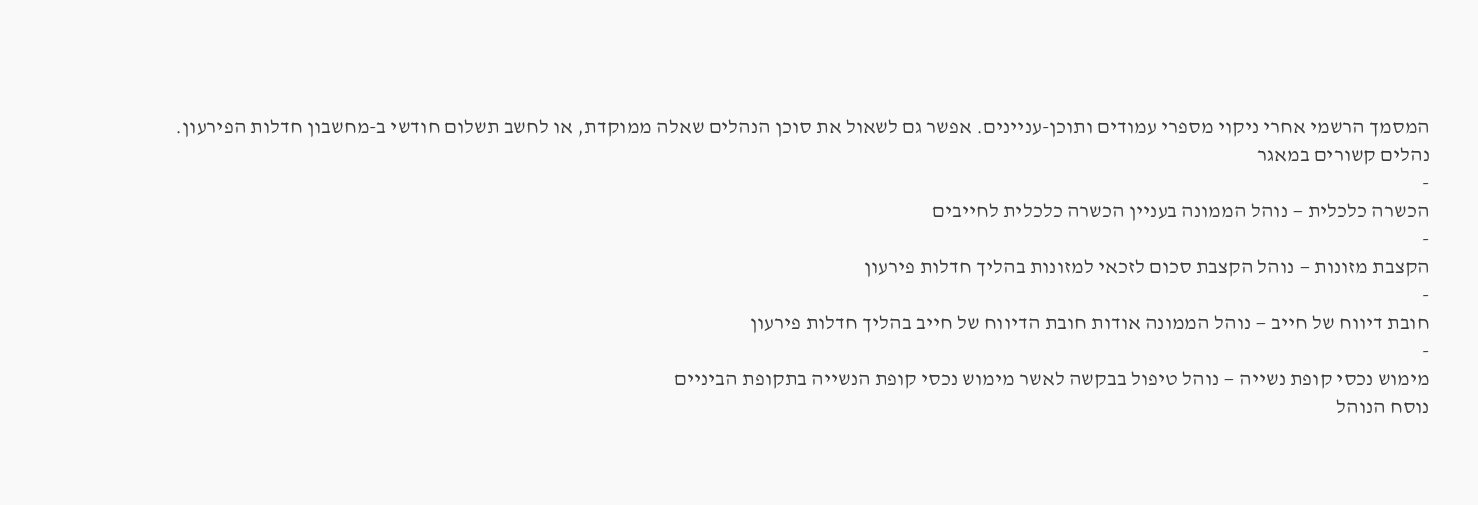המסמך הרשמי אחרי ניקוי מספרי עמודים ותוכן-עניינים. אפשר גם לשאול את סוכן הנהלים שאלה ממוקדת, או לחשב תשלום חודשי ב-מחשבון חדלות הפירעון.
נהלים קשורים במאגר
-
הכשרה כלכלית — נוהל הממונה בעניין הכשרה כלכלית לחייבים
-
הקצבת מזונות — נוהל הקצבת סכום לזכאי למזונות בהליך חדלות פירעון
-
חובת דיווח של חייב — נוהל הממונה אודות חובת הדיווח של חייב בהליך חדלות פירעון
-
מימוש נכסי קופת נשייה — נוהל טיפול בבקשה לאשר מימוש נכסי קופת הנשייה בתקופת הביניים
נוסח הנוהל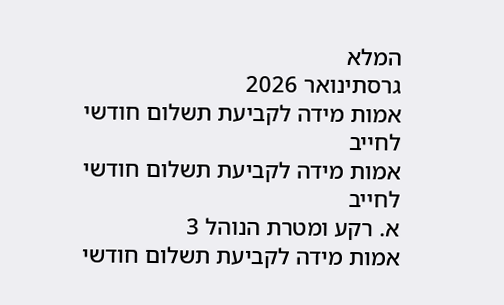המלא
גרסתינואר 2026
אמות מידה לקביעת תשלום חודשי לחייב
אמות מידה לקביעת תשלום חודשי לחייב
א. רקע ומטרת הנוהל 3
אמות מידה לקביעת תשלום חודשי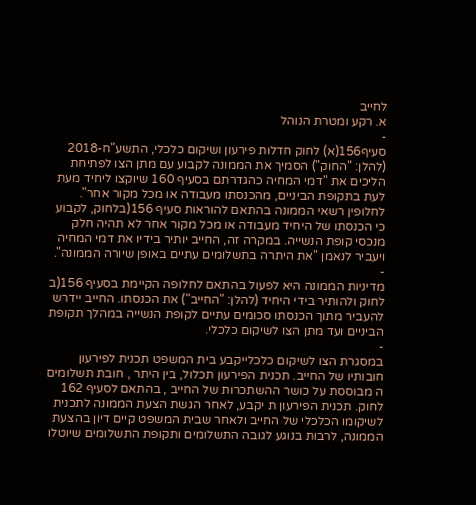לחייב
א. רקע ומטרת הנוהל
-
סעיף156(א) לחוק חדלות פירעון ושיקום כלכלי, התשע"ח-2018 (להלן: "החוק") הסמיך את הממונה לקבוע עם מתן הצו לפתיחת הליכים את "דמי המחיה כהגדרתם בסעיף 160 שיוקצו ליחיד מעת לעת בתקופת הביניים, מהכנסתו מעבודה או מכל מקור אחר". לחלופין רשאי הממונה בהתאם להוראות סעיף 156(בלחוק, לקבוע כי הכנסתו של היחיד מעבודה או מכל מקור אחר לא תהיה חלק מנכסי קופת הנשייה. במקרה זה, החייב יותיר בידיו את דמי המחיה ויעביר לנאמן "את היתרה בתשלומים עתיים באופן שיורה הממונה".
-
מדיניות הממונה היא לפעול בהתאם לחלופה הקיימת בסעיף 156(ב לחוק ולהותיר בידי היחיד (להלן: "החייב") את הכנסתו. החייב יידרש להעביר מתוך הכנסתו סכומים עתיים לקופת הנשייה במהלך תקופת הביניים ועד מתן הצו לשיקום כלכלי.
-
במסגרת הצו לשיקום כלכלייקבע בית המשפט תכנית לפירעון חובותיו של החייב. תכנית הפירעון תכלול, בין היתר , חובת תשלומים ה מבוססת על כושר ההשתכרות של החייב , בהתאם לסעיף 162 לחוק. תכנית הפירעון ת יקבע, לאחר הגשת הצעת הממונה לתכנית לשיקומו הכלכלי של החייב ולאחר שבית המשפט קיים דיון בהצעת הממונה, לרבות בנוגע לגובה התשלומים ותקופת התשלומים שיוטלו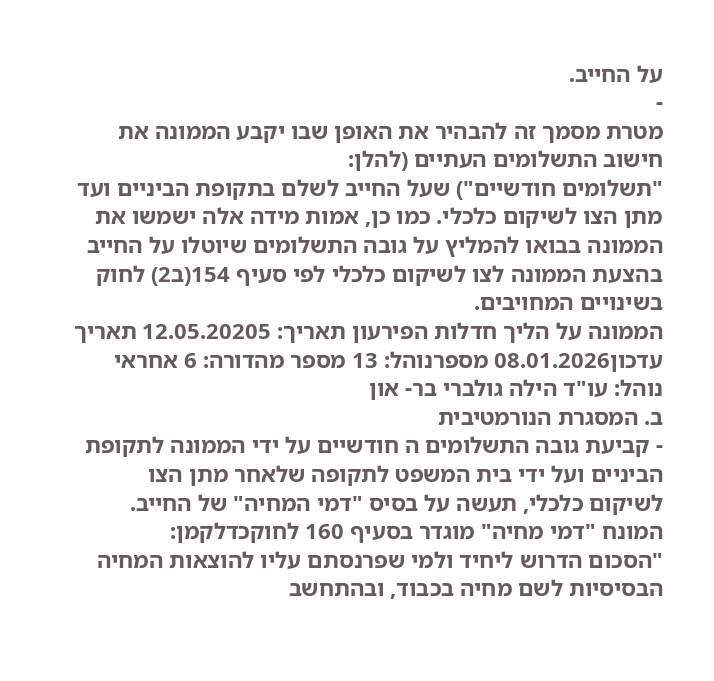על החייב.
-
מטרת מסמך זה להבהיר את האופן שבו יקבע הממונה את חישוב התשלומים העתיים (להלן:
"תשלומים חודשיים") שעל החייב לשלם בתקופת הביניים ועד מתן הצו לשיקום כלכלי. כמו כן, אמות מידה אלה ישמשו את הממונה בבואו להמליץ על גובה התשלומים שיוטלו על החייב בהצעת הממונה לצו לשיקום כלכלי לפי סעיף 154(ב2) לחוק בשינויים המחויבים.
הממונה על הליך חדלות הפירעון תאריך: 12.05.20205 תאריך עדכון08.01.2026 מספרנוהל: 13 מספר מהדורה: 6 אחראי נוהל: עו"ד הילה גולברי בר- און
ב. המסגרת הנורמטיבית
- קביעת גובה התשלומים ה חודשיים על ידי הממונה לתקופת הביניים ועל ידי בית המשפט לתקופה שלאחר מתן הצו לשיקום כלכלי, תעשה על בסיס "דמי המחיה" של החייב. המונח "דמי מחיה" מוגדר בסעיף 160 לחוקכדלקמן:
"הסכום הדרוש ליחיד ולמי שפרנסתם עליו להוצאות המחיה הבסיסיות לשם מחיה בכבוד, ובהתחשב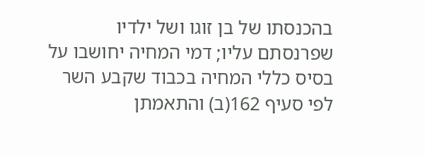בהכנסתו של בן זוגו ושל ילדיו שפרנסתם עליו; דמי המחיה יחושבו על בסיס כללי המחיה בכבוד שקבע השר לפי סעיף 162(ב) והתאמתן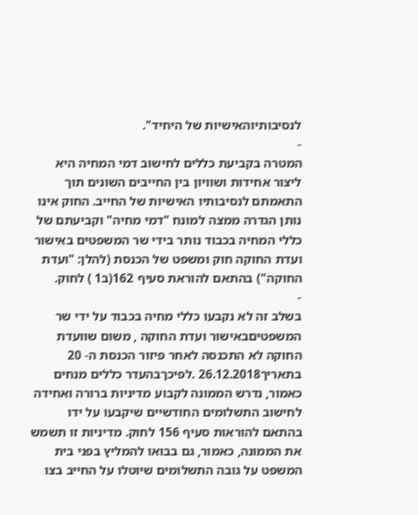לנסיבותיוהאישיות של היחיד".
-
המטרה בקביעת כללים לחישוב דמי המחיה היא ליצור אחידות ושוויון בין החייבים השונים תוך התאמתם לנסיבותיו האישיות של החייב. החוק אינו נותן הגדרה ממצה למונח "דמי מחיה" וקביעתם של כללי המחיה בכבוד נותר בידי שר המשפטים באישור ועדת החוקה חוק ומשפט של הכנסת (להלן: "ועדת החוקה") בהתאם להוראת סעיף 162(ב1 ) לחוק.
-
בשלב זה לא נקבעו כללי מחיה בכבוד על ידי שר המשפטיםבאישור ועדת החוקה , משום שוועדת החוקה לא התכנסה לאחר פיזור הכנסת ה- 20 בתאריך26.12.2018 .לפיכךבהעדר כללים מנחים כאמור, נדרש הממונה לקבוע מדיניות ברורה ואחידה לחישוב התשלומים החודשיים שיקבעו על ידו בהתאם להוראות סעיף 156 לחוק. מדיניות זו תשמש את הממונה, כאמור, גם בבואו להמליץ בפני בית המשפט על גובה התשלומים שיוטלו על החייב בצו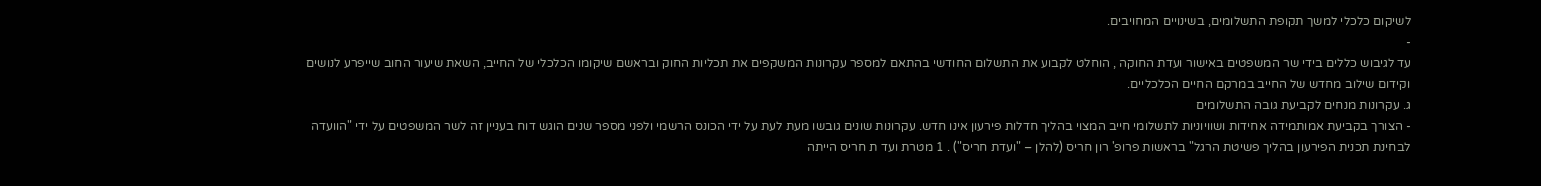לשיקום כלכלי למשך תקופת התשלומים, בשינויים המחויבים.
-
עד לגיבוש כללים בידי שר המשפטים באישור ועדת החוקה , הוחלט לקבוע את התשלום החודשי בהתאם למספר עקרונות המשקפים את תכליות החוק ובראשם שיקומו הכלכלי של החייב, השאת שיעור החוב שייפרע לנושים וקידום שילוב מחדש של החייב במרקם החיים הכלכליים.
ג. עקרונות מנחים לקביעת גובה התשלומים
- הצורך בקביעת אמותמידה אחידות ושוויוניות לתשלומי חייב המצוי בהליך חדלות פירעון אינו חדש. עקרונות שונים גובשו מעת לעת על ידי הכונס הרשמי ולפני מספר שנים הוגש דוח בעניין זה לשר המשפטים על ידי "הוועדה לבחינת תכנית הפירעון בהליך פשיטת הרגל" בראשות פרופ' רון חריס (להלן – "ועדת חריס") . 1 מטרת ועד ת חריס הייתה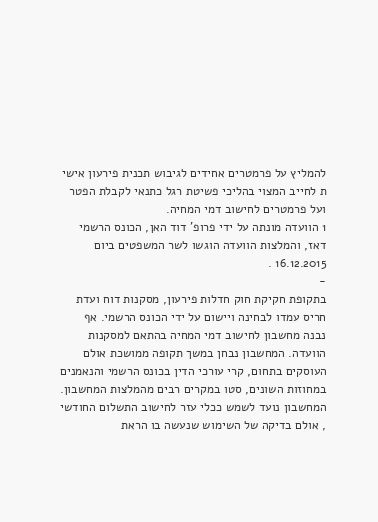להמליץ על פרמטרים אחידים לגיבוש תכנית פירעון אישי ת לחייב המצוי בהליכי פשיטת רגל כתנאי לקבלת הפטר ועל פרמטרים לחישוב דמי המחיה.
1 הוועדה מונתה על ידי פרופ' דוד האן, הכונס הרשמי דאז, והמלצות הוועדה הוגשו לשר המשפטים ביום 16.12.2015 .
-
בתקופת חקיקת חוק חדלות פירעון, מסקנות דוח ועדת חריס עמדו לבחינה ויישום על ידי הכונס הרשמי. אף נבנה מחשבון לחישוב דמי המחיה בהתאם למסקנות הוועדה. המחשבון נבחן במשך תקופה ממושכת אולם העוסקים בתחום, קרי עורכי הדין בכונס הרשמי והנאמנים במחוזות השונים, סטו במקרים רבים מהמלצות המחשבון. המחשבון נועד לשמש ככלי עזר לחישוב התשלום החודשי , אולם בדיקה של השימוש שנעשה בו הראת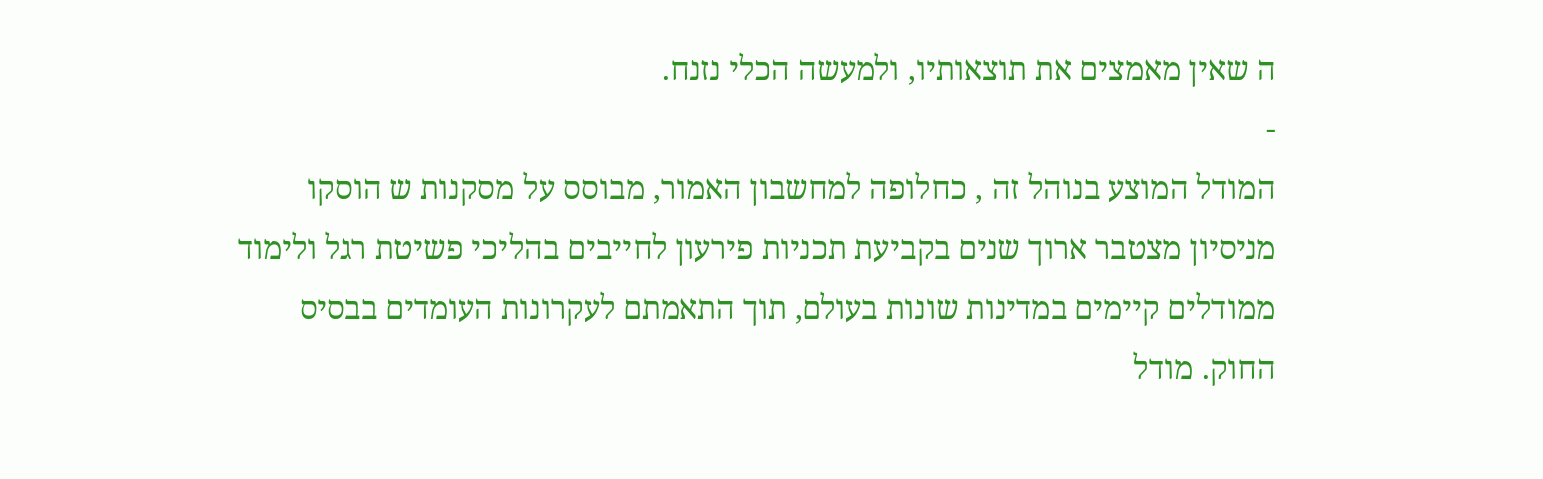ה שאין מאמצים את תוצאותיו, ולמעשה הכלי נזנח.
-
המודל המוצע בנוהל זה , כחלופה למחשבון האמור, מבוסס על מסקנות ש הוסקו מניסיון מצטבר ארוך שנים בקביעת תכניות פירעון לחייבים בהליכי פשיטת רגל ולימוד ממודלים קיימים במדינות שונות בעולם, תוך התאמתם לעקרונות העומדים בבסיס החוק. מודל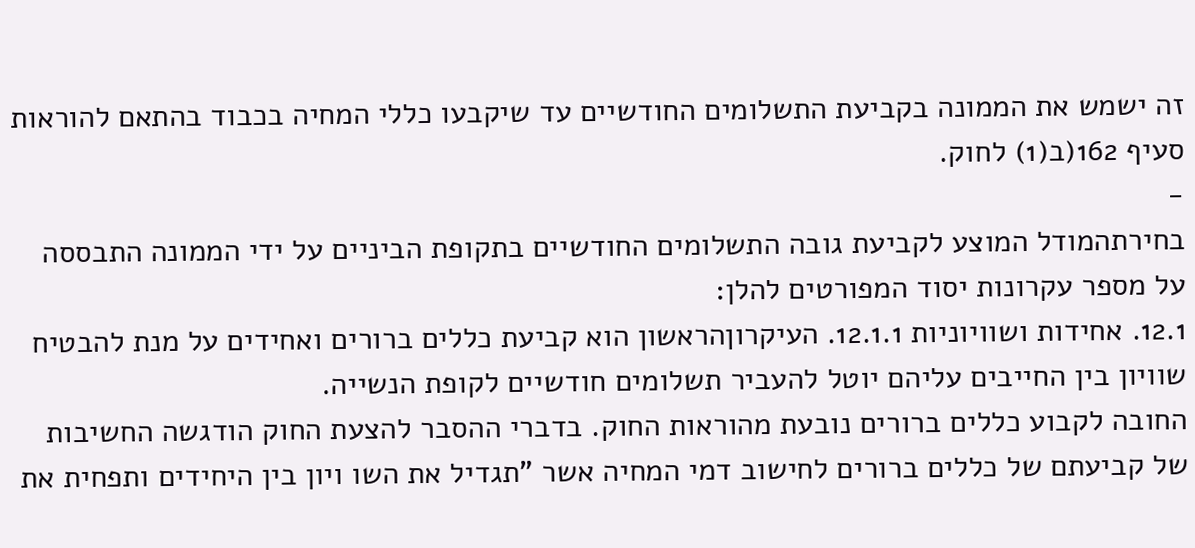זה ישמש את הממונה בקביעת התשלומים החודשיים עד שיקבעו כללי המחיה בכבוד בהתאם להוראות סעיף 162(ב(1) לחוק.
-
בחירתהמודל המוצע לקביעת גובה התשלומים החודשיים בתקופת הביניים על ידי הממונה התבססה על מספר עקרונות יסוד המפורטים להלן:
12.1. אחידות ושוויוניות 12.1.1. העיקרוןהראשון הוא קביעת כללים ברורים ואחידים על מנת להבטיח שוויון בין החייבים עליהם יוטל להעביר תשלומים חודשיים לקופת הנשייה.
החובה לקבוע כללים ברורים נובעת מהוראות החוק. בדברי ההסבר להצעת החוק הודגשה החשיבות של קביעתם של כללים ברורים לחישוב דמי המחיה אשר "תגדיל את השו ויון בין היחידים ותפחית את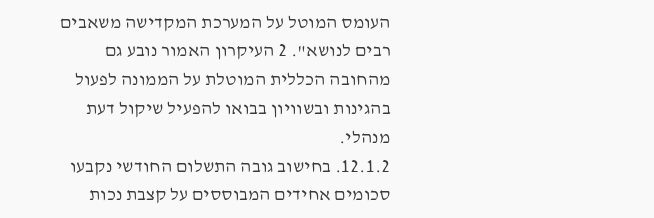העומס המוטל על המערכת המקדישה משאבים רבים לנושא". 2 העיקרון האמור נובע גם מהחובה הכללית המוטלת על הממונה לפעול בהגינות ובשוויון בבואו להפעיל שיקול דעת מנהלי.
12.1.2. בחישוב גובה התשלום החודשי נקבעו סכומים אחידים המבוססים על קצבת נכות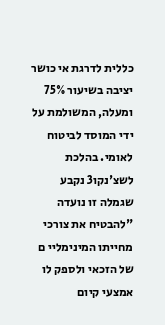כללית לדרגת אי כושר יציבה בשיעור 75% ומעלה, המשולמת על ידי המוסד לביטוח לאומי. בהלכת לשצ'נקו3 נקבע שגמלה זו נועדה "להבטיח את צורכי מחייתו המינימליי ם של הזכאי ולספק לו אמצעי קיום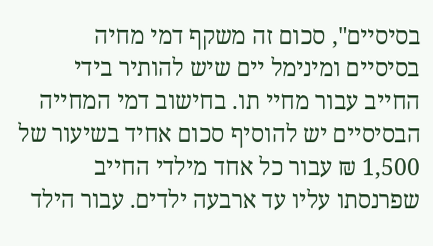בסיסיים", סכום זה משקף דמי מחיה בסיסיים ומינימל יים שיש להותיר בידי החייב עבור מחיי תו. בחישוב דמי המחייה הבסיסיים יש להוסיף סכום אחיד בשיעור של 1,500 ₪ עבור כל אחד מילדי החייב שפרנסתו עליו עד ארבעה ילדים. עבור הילד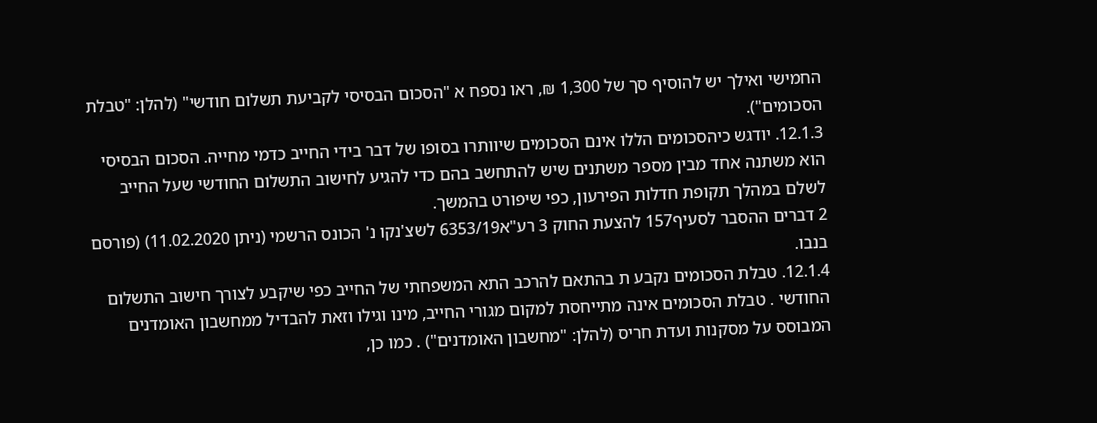החמישי ואילך יש להוסיף סך של 1,300 ₪, ראו נספח א "הסכום הבסיסי לקביעת תשלום חודשי" (להלן: "טבלת הסכומים").
12.1.3. יודגש כיהסכומים הללו אינם הסכומים שיוותרו בסופו של דבר בידי החייב כדמי מחייה. הסכום הבסיסי הוא משתנה אחד מבין מספר משתנים שיש להתחשב בהם כדי להגיע לחישוב התשלום החודשי שעל החייב לשלם במהלך תקופת חדלות הפירעון, כפי שיפורט בהמשך.
2 דברים ההסבר לסעיף157 להצעת החוק 3 רע"א6353/19 לשצ'נקו נ' הכונס הרשמי (ניתן 11.02.2020) (פורסם בנבו.
12.1.4. טבלת הסכומים נקבע ת בהתאם להרכב התא המשפחתי של החייב כפי שיקבע לצורך חישוב התשלום החודשי . טבלת הסכומים אינה מתייחסת למקום מגורי החייב, מינו וגילו וזאת להבדיל ממחשבון האומדנים המבוסס על מסקנות ועדת חריס (להלן: "מחשבון האומדנים") . כמו כן,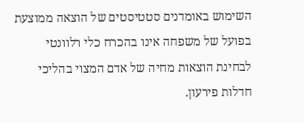השימוש באומדנים סטטיסטים של הוצאה ממוצעת בפועל של משפחה אינו בהכרח כלי רלוונטי לבחינת הוצאות מחיה של אדם המצוי בהליכי חדלות פירעון.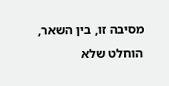מסיבה זו, בין השאר, הוחלט שלא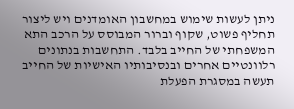ניתן לעשות שימוש במחשבון האומדנים ויש ליצור תחליף פשוט, שקוף וברור המבוסס על הרכב התא המשפחתי של החייב בלבד. התחשבות בנתונים רלוונטיים אחרים ובנסיבותיו האישיות של החייב תעשה במסגרת הפעלת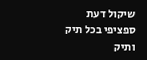שיקול דעת ספציפי בכל תיק ותיק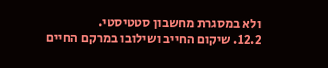ולא במסגרת מחשבון סטטיסטי.
12.2. שיקום החייב ושילובו במרקם החיים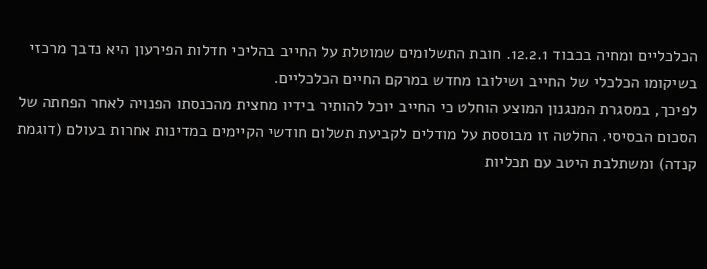הכלכליים ומחיה בכבוד 12.2.1. חובת התשלומים שמוטלת על החייב בהליכי חדלות הפירעון היא נדבך מרכזי בשיקומו הכלכלי של החייב ושילובו מחדש במרקם החיים הכלכליים.
לפיכך, במסגרת המנגנון המוצע הוחלט כי החייב יוכל להותיר בידיו מחצית מהכנסתו הפנויה לאחר הפחתה של הסכום הבסיסי. החלטה זו מבוססת על מודלים לקביעת תשלום חודשי הקיימים במדינות אחרות בעולם (דוגמת קנדה) ומשתלבת היטב עם תכליות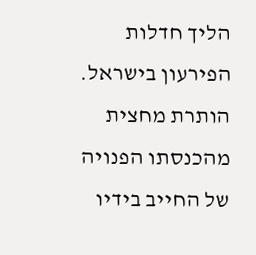הליך חדלות הפירעון בישראל. הותרת מחצית מהכנסתו הפנויה של החייב בידיו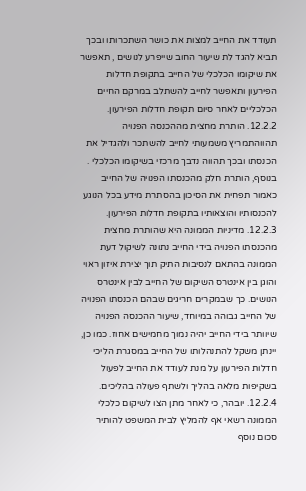תעודד את החייב למצות את כושר השתכרותו ובכך תביא להגד לת שיעור החוב שייפרע לנושים , תאפשר את שיקומו הכלכלי של החייב בתקופת חדלות הפירעון ותאפשר לחייב להשתלב במרקם החיים הכלכליים לאחר סיום תקופת חדלות הפירעון.
12.2.2. הותרת מחצית מההכנסה הפנויה תהווהתמריץ משמעותי לחייב להשתכר ולהגדיל את הכנסתו ובכך תהווה נדבך מרכזי בשיקומו הכלכלי . בנוסף, הותרת חלק מהכנסתו הפנויה של החייב כאמור תפחית את הסיכון בהסתרת מידע בכל הנוגע להכנסותיו והוצאותיו בתקופת חדלות הפירעון.
12.2.3. מדיניות הממונה היא שהותרת מחצית מהכנסתו הפנויה בידי החייב נתונה לשיקול דעת הממונה בהתאם לנסיבות התיק תוך יצירת איזון ראוי והוגן בין אינטרס השיקום של החייב לבין אינטרס הנושים. כך שבמקרים חריגים שבהם הכנסתו הפנויה של החייב גבוהה במיוחד, שיעור ההכנסה הפנויה שיוותר בידי החייב יהיה נמוך מחמישים אחוז. כמו כן, יינתן משקל להתנהלותו של החייב במסגרת הליכי חדלות הפירעון על מנת לעודד את החייב לפעול בשקיפות מלאה בהליך ולשתף פעולה בהליכים.
12.2.4. יובהר, כי לאחר מתן הצו לשיקום כלכלי הממונה רשאי אף להמליץ לבית המשפט להותיר סכום נוסף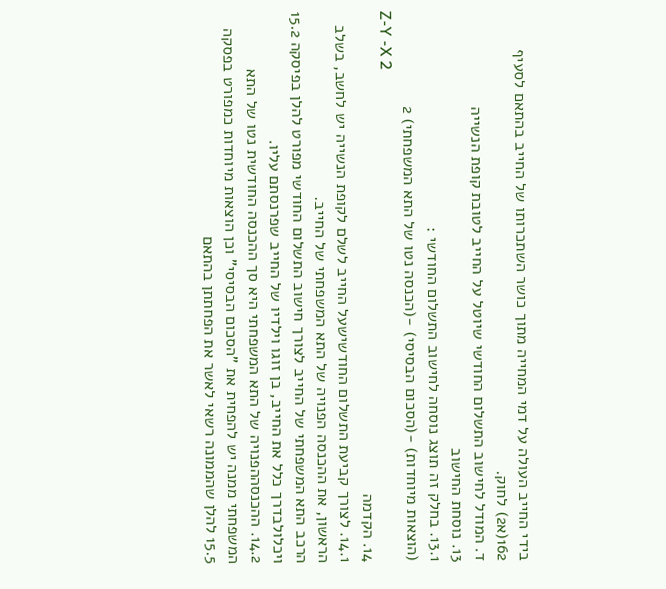בידי החייב העולה על דמי המחייה מתוך כושר השתכרותו של החייב בהתאם לסעיף 162(א2) לחוק.
ד. המודל לחישוב התשלום החודשי שיוטל על החייב לטובת קופת הנשייה
13. נוסחת החישוב
13.1. בחלק זה תוצג נוסחה לחישוב התשלום החודשי :
(הוצאות מיוחדות) -(הסכום הבסיסי) -(הכנסה נטו של התא המשפחתי) 2
Z-Y -X 2
14. הקדמה
14.1. לצורך קביעת התשלום החודשישעל החייב לשלם לקופת הנשייה יש לחשב, בשלב הראשון, את ההכנסה הפנויה של התא המשפחתי של החייב.
הרכב התא המשפחתי של החייב לצורך חישוב התשלום החודשי מפורט להלן בפיסקה 15.2 ויכלולבדרך כלל את החייב, בן זוגו וילדיו של החייב שפרנסתם עליו.
14.2. ההכנסההפנויה של התא המשפחתי היא סך ההכנסה החודשית נטו של התא המשפחתי ממנה יש להפחית את "הסכום הבסיסי" וכן הוצאות מיוחדות כמפורט בפסקה 15.5 להלן שהממונה רשאי לאשר את הפחתתן בהתאם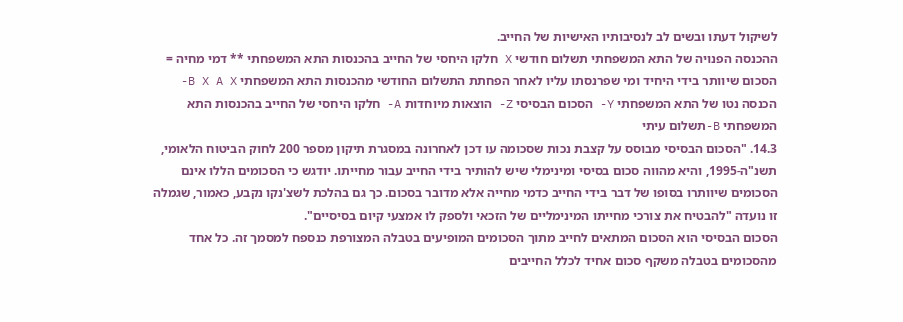לשיקול דעתו ובשים לב לנסיבותיו האישיות של החייב.
ההכנסה הפנויה של התא המשפחתי תשלום חודשי X חלקו היחסי של החייב בהכנסות התא המשפחתי ** דמי מחיה = הסכום שיוותר בידי היחיד ומי שפרנסתו עליו לאחר הפחתת התשלום החודשי מהכנסות התא המשפחתי B X A X- הכנסה נטו של התא המשפחתי Y- הסכום הבסיסי Z- הוצאות מיוחדות A- חלקו היחסי של החייב בהכנסות התא המשפחתי B-תשלום עיתי
14.3. "הסכום הבסיסי מבוסס על קצבת נכות שסכומה עו דכן לאחרונה במסגרת תיקון מספר 200 לחוק הביטוח הלאומי, תשנ"ה-1995, והיא מהווה סכום בסיסי ומינימלי שיש להותיר בידי החייב עבור מחייתו. יודגש כי הסכומים הללו אינם הסכומים שיוותרו בסופו של דבר בידי החייב כדמי מחייה אלא מדובר בסכום. כך גם בהלכת לשצ'נקו נקבע, כאמור, שגמלה זו נועדה "להבטיח את צורכי מחייתו המינימליים של הזכאי ולספק לו אמצעי קיום בסיסיים".
הסכום הבסיסי הוא הסכום המתאים לחייב מתוך הסכומים המופיעים בטבלה המצורפת כנספח למסמך זה. כל אחד מהסכומים בטבלה משקף סכום אחיד לכלל החייבים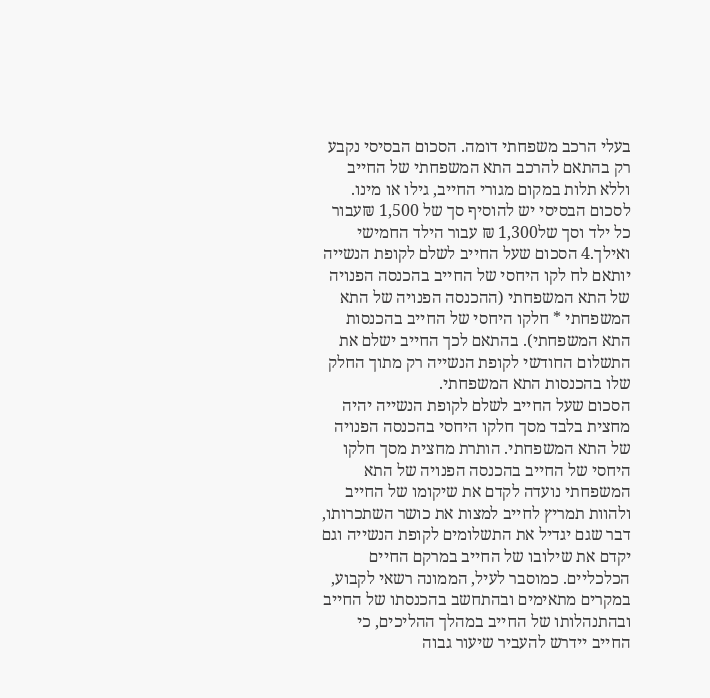בעלי הרכב משפחתי דומה. הסכום הבסיסי נקבע רק בהתאם להרכב התא המשפחתי של החייב וללא תלות במקום מגורי החייב, גילו או מינו.
לסכום הבסיסי יש להוסיף סך של 1,500 ₪עבור כל ילד וסך של1,300 ₪ עבור הילד החמישי ואילך.4 הסכום שעל החייב לשלם לקופת הנשייה יותאם לח לקו היחסי של החייב בהכנסה הפנויה של התא המשפחתי (ההכנסה הפנויה של התא המשפחתי * חלקו היחסי של החייב בהכנסות התא המשפחתי). בהתאם לכך החייב ישלם את התשלום החודשי לקופת הנשייה רק מתוך החלק שלו בהכנסות התא המשפחתי.
הסכום שעל החייב לשלם לקופת הנשייה יהיה מחצית בלבד מסך חלקו היחסי בהכנסה הפנויה של התא המשפחתי. הותרת מחצית מסך חלקו היחסי של החייב בהכנסה הפנויה של התא המשפחתי נועדה לקדם את שיקומו של החייב ולהוות תמריץ לחייב למצות את כושר השתכרותו, דבר שגם יגדיל את התשלומים לקופת הנשייה וגם יקדם את שילובו של החייב במרקם החיים הכלכליים. כמוסבר לעיל, הממונה רשאי לקבוע, במקרים מתאימים ובהתחשב בהכנסתו של החייב ובהתנהלותו של החייב במהלך ההליכים, כי החייב יידרש להעביר שיעור גבוה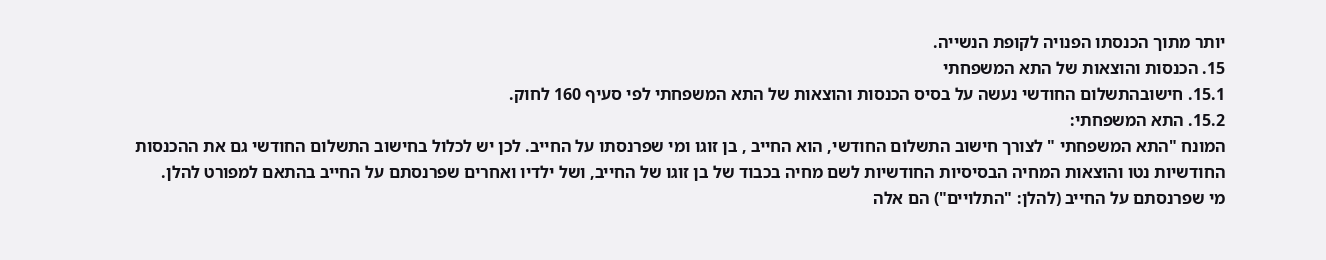יותר מתוך הכנסתו הפנויה לקופת הנשייה.
15. הכנסות והוצאות של התא המשפחתי
15.1. חישובהתשלום החודשי נעשה על בסיס הכנסות והוצאות של התא המשפחתי לפי סעיף 160 לחוק.
15.2. התא המשפחתי:
המונח "התא המשפחתי " לצורך חישוב התשלום החודשי, הוא החייב , בן זוגו ומי שפרנסתו על החייב. לכן יש לכלול בחישוב התשלום החודשי גם את ההכנסות החודשיות נטו והוצאות המחיה הבסיסיות החודשיות לשם מחיה בכבוד של בן זוגו של החייב, ושל ילדיו ואחרים שפרנסתם על החייב בהתאם למפורט להלן.
מי שפרנסתם על החייב (להלן: "התלויים") הם אלה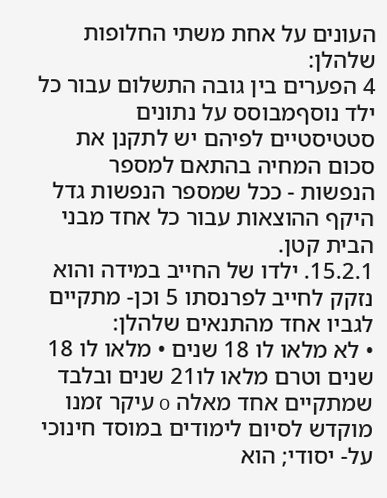העונים על אחת משתי החלופות שלהלן:
4 הפערים בין גובה התשלום עבור כל ילד נוסףמבוסס על נתונים סטטיסטיים לפיהם יש לתקנן את סכום המחיה בהתאם למספר הנפשות - ככל שמספר הנפשות גדל היקף ההוצאות עבור כל אחד מבני הבית קטן.
15.2.1. ילדו של החייב במידה והוא נזקק לחייב לפרנסתו 5 וכן- מתקיים לגביו אחד מהתנאים שלהלן:
• לא מלאו לו 18 שנים • מלאו לו 18 שנים וטרם מלאו לו21 שנים ובלבד שמתקיים אחד מאלה o עיקר זמנו מוקדש לסיום לימודים במוסד חינוכי על- יסודי; הוא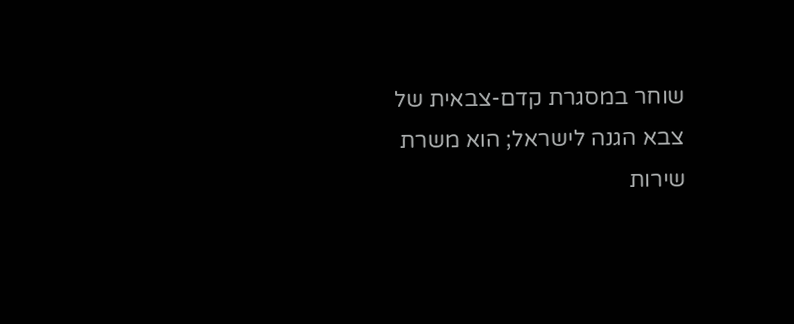שוחר במסגרת קדם-צבאית של צבא הגנה לישראל; הוא משרת שירות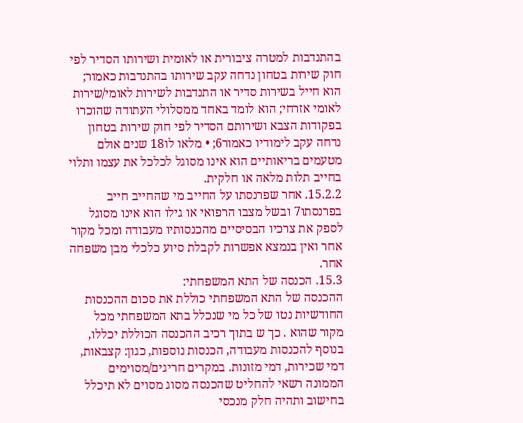בהתנדבות למטרה ציבורית או לאומית ושירותו הסדיר לפי חוק שירות בטחון נדחה עקב שירותו בהתנדבות כאמור; הוא חייל בשירות סדיר או התנדבות לשירות לאומי/שירות לאומי אזרחי; הוא לומד באחד ממסלולי העתודה שהוכרו בפקודות הצבא ושירותם הסדיר לפי חוק שירות בטחון נדחה עקב לימודיו כאמור6; • מלאו לו18 שנים אולם מטעמים בריאותיים הוא אינו מסוגל לכלכל את עצמו ותלוי בחייב תלות מלאה או חלקית.
15.2.2. אחר שפרנסתו על החייב מי שהחייב חייב בפרנסתו7 ובשל מצבו הרפואי או גילו הוא אינו מסוגל לספק את צרכיו הבסיסיים מהכנסותיו מעבודה ומכל מקור אחר ואין בנמצא אפשרות לקבלת סיוע כלכלי מבן משפחה אחר.
15.3. הכנסה של התא המשפחתי:
ההכנסה של התא המשפחתי כוללת את סכום ההכנסות החודשיות נטו של כל מי שנכלל בתא המשפחתי מכל מקור שהוא . כך ש בתוך רכיב ההכנסה הכוללת יכללו, בנוסף להכנסות מעבודה, הכנסות נוספות, כגון: קצבאות, דמי שכירות, דמי מזונות. במקרים חריגים/מסוימים הממונה רשאי להחליט שהכנסה מסוג מסוים לא תיכלל בחישוב ותהיה חלק מנכסי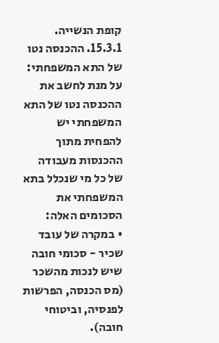קופת הנשייה.
15.3.1. ההכנסה נטו של התא המשפחתי:
על מנת לחשב את ההכנסה נטו של התא המשפחתי יש להפחית מתוך ההכנסות מעבודה של כל מי שנכלל בתא המשפחתי את הסכומים האלה:
• במקרה של עובד שכיר - סכומי חובה שיש לנכות מהשכר (מס הכנסה, הפרשות לפנסיה, וביטוחי חובה).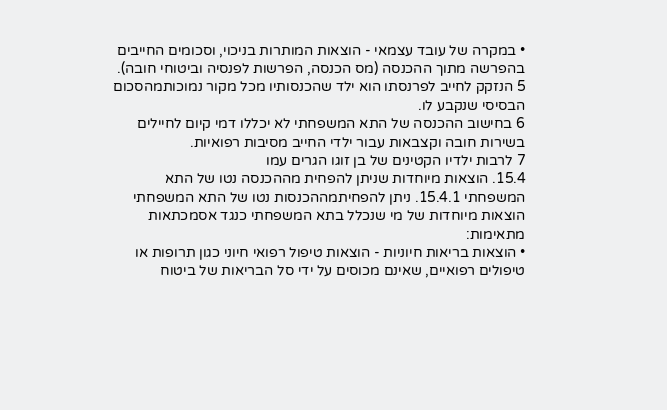• במקרה של עובד עצמאי - הוצאות המותרות בניכוי, וסכומים החייבים בהפרשה מתוך ההכנסה (מס הכנסה, הפרשות לפנסיה וביטוחי חובה).
5 הנזקק לחייב לפרנסתו הוא ילד שהכנסותיו מכל מקור נמוכותמהסכום הבסיסי שנקבע לו.
6 בחישוב ההכנסה של התא המשפחתי לא יכללו דמי קיום לחיילים בשירות חובה וקצבאות עבור ילדי החייב מסיבות רפואיות.
7 לרבות ילדיו הקטינים של בן זוגו הגרים עמו
15.4. הוצאות מיוחדות שניתן להפחית מההכנסה נטו של התא המשפחתי 15.4.1. ניתן להפחיתמההכנסות נטו של התא המשפחתי הוצאות מיוחדות של מי שנכלל בתא המשפחתי כנגד אסמכתאות מתאימות:
• הוצאות בריאות חיוניות - הוצאות טיפול רפואי חיוני כגון תרופות או טיפולים רפואיים, שאינם מכוסים על ידי סל הבריאות של ביטוח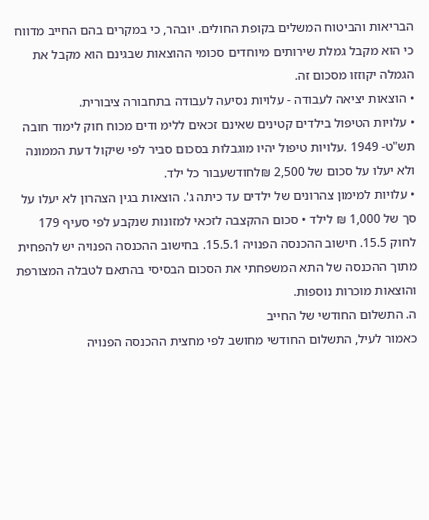הבריאות והביטוח המשלים בקופת החולים. יובהר, כי במקרים בהם החייב מדווח כי הוא מקבל גמלת שירותים מיוחדים סכומי ההוצאות שבגינם הוא מקבל את הגמלה יקוזזו מסכום זה.
• הוצאות יציאה לעבודה - עלויות נסיעה לעבודה בתחבורה ציבורית.
• עלויות הטיפול בילדים קטינים שאינם זכאים ללימ ודים מכוח חוק לימוד חובה תש"ט- 1949 .עלויות טיפול יהיו מוגבלות בסכום סביר לפי שיקול דעת הממונה ולא יעלו על סכום של 2,500 ₪לחודשעבור כל ילד.
• עלויות למימון צהרונים של ילדים עד כיתה ג'. הוצאות בגין הצהרון לא יעלו על סך של 1,000 ₪ לילד • סכום ההקצבה לזכאי למזונות שנקבע לפי סעיף 179 לחוק 15.5. חישוב ההכנסה הפנויה 15.5.1. בחישוב ההכנסה הפנויה יש להפחית מתוך ההכנסה של התא המשפחתי את הסכום הבסיסי בהתאם לטבלה המצורפת והוצאות מוכרות נוספות.
ה. התשלום החודשי של החייב
כאמור לעיל, התשלום החודשי מחושב לפי מחצית ההכנסה הפנויה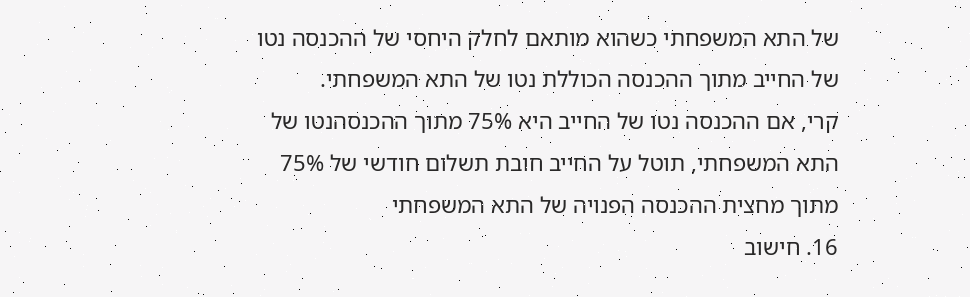של התא המשפחתי כשהוא מותאם לחלק היחסי של ההכנסה נטו של החייב מתוך ההכנסה הכוללת נטו של התא המשפחתי.
קרי, אם ההכנסה נטו של החייב היא 75% מתוך ההכנסהנטו של התא המשפחתי, תוטל על החייב חובת תשלום חודשי של 75% מתוך מחצית ההכנסה הפנויה של התא המשפחתי
16. חישוב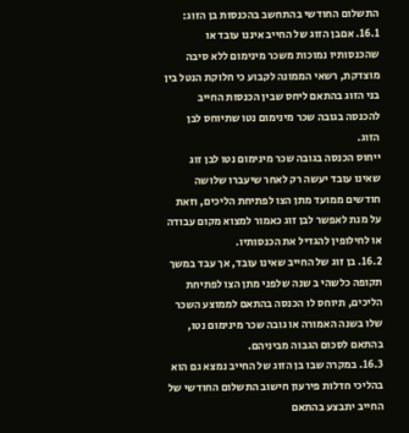התשלום החודשי בהתחשב בהכנסות בן הזוג:
16.1. אםבן הזוג של החייב איננו עובד או שהכנסותיו נמוכות משכר מינימום ללא סיבה מוצדקת, רשאי הממונה לקבוע כי חלוקת הנטל בין בני הזוג בהתאם ליחס שבין הכנסות החייב להכנסה בגובה שכר מינימום נטו שתיוחס לבן הזוג.
ייחוס הכנסה בגובה שכר מינימום נטו לבן זוג שאינו עובד יעשה רק לאחר שיעברו שלושה חודשים ממועד מתן הצו לפתיחת הליכים, וזאת על מנת לאפשר לבן זוג כאמור למצוא מקום עבודה או לחילופין להגדיל את הכנסותיו.
16.2. בן זוג של החייב שאינו עובד, אך עבד במשך תקופה כלשהי ב שנה שלפני מתן הצו לפתיחת הליכים, תיוחס לו הכנסה בהתאם לממוצע השכר שלו בשנה האמורה או גובה שכר מינימום נטו, בהתאם לסכום הגבוה מביניהם.
16.3. במקרה שבו בן הזוג של החייב נמצא גם הוא בהליכי חדלות פירעון חישוב התשלום החודשי של החייב יתבצע בהתאם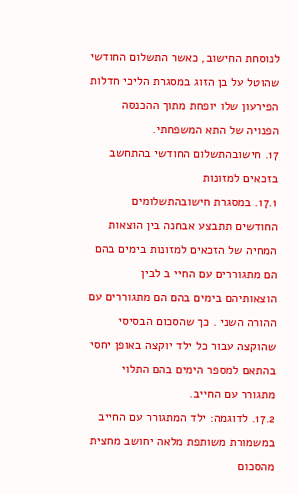לנוסחת החישוב, כאשר התשלום החודשי שהוטל על בן הזוג במסגרת הליכי חדלות הפירעון שלו יופחת מתוך ההכנסה הפנויה של התא המשפחתי.
17. חישובהתשלום החודשי בהתחשב בזכאים למזונות
17.1. במסגרת חישובהתשלומים החודשים תתבצע אבחנה בין הוצאות המחיה של הזכאים למזונות בימים בהם הם מתגוררים עם החיי ב לבין הוצאותיהם בימים בהם הם מתגוררים עם ההורה השני . כך שהסכום הבסיסי שהוקצה עבור כל ילד יוקצה באופן יחסי בהתאם למספר הימים בהם התלוי מתגורר עם החייב.
17.2. לדוגמה: ילד המתגורר עם החייב במשמורת משותפת מלאה יחושב מחצית מהסכום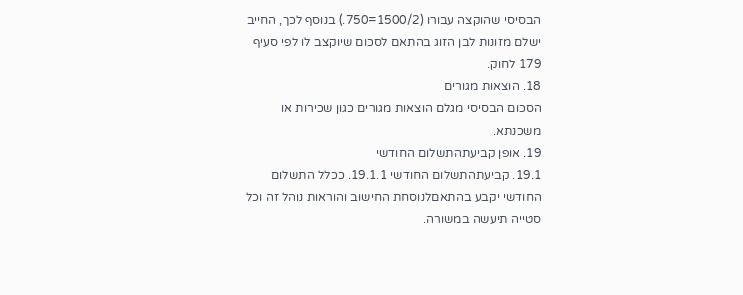הבסיסי שהוקצה עבורו (1500/2=750.) בנוסף לכך, החייב ישלם מזונות לבן הזוג בהתאם לסכום שיוקצב לו לפי סעיף 179 לחוק.
18. הוצאות מגורים
הסכום הבסיסי מגלם הוצאות מגורים כגון שכירות או משכנתא.
19. אופן קביעתהתשלום החודשי
19.1. קביעתהתשלום החודשי 19.1.1. ככלל התשלום החודשי יקבע בהתאםלנוסחת החישוב והוראות נוהל זה וכל סטייה תיעשה במשורה.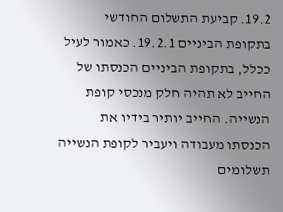19.2. קביעת התשלום החודשי בתקופת הביניים 19.2.1. כאמור לעיל ככלל, בתקופת הביניים הכנסתו של החייב לא תהיה חלק מנכסי קופת הנשייה. החייב יותיר בידיו את הכנסתו מעבודה ויעביר לקופת הנשייה תשלומים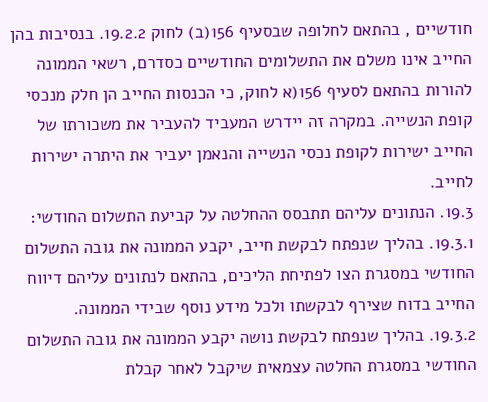חודשיים , בהתאם לחלופה שבסעיף 156(ב) לחוק 19.2.2. בנסיבות בהן החייב אינו משלם את התשלומים החודשיים כסדרם, רשאי הממונה להורות בהתאם לסעיף 156(א לחוק, כי הכנסות החייב הן חלק מנכסי קופת הנשייה. במקרה זה יידרש המעביד להעביר את משכורתו של החייב ישירות לקופת נכסי הנשייה והנאמן יעביר את היתרה ישירות לחייב.
19.3. הנתונים עליהם תתבסס ההחלטה על קביעת התשלום החודשי:
19.3.1. בהליך שנפתח לבקשת חייב, יקבע הממונה את גובה התשלום החודשי במסגרת הצו לפתיחת הליכים, בהתאם לנתונים עליהם דיווח החייב בדוח שצירף לבקשתו ולכל מידע נוסף שבידי הממונה.
19.3.2. בהליך שנפתח לבקשת נושה יקבע הממונה את גובה התשלום החודשי במסגרת החלטה עצמאית שיקבל לאחר קבלת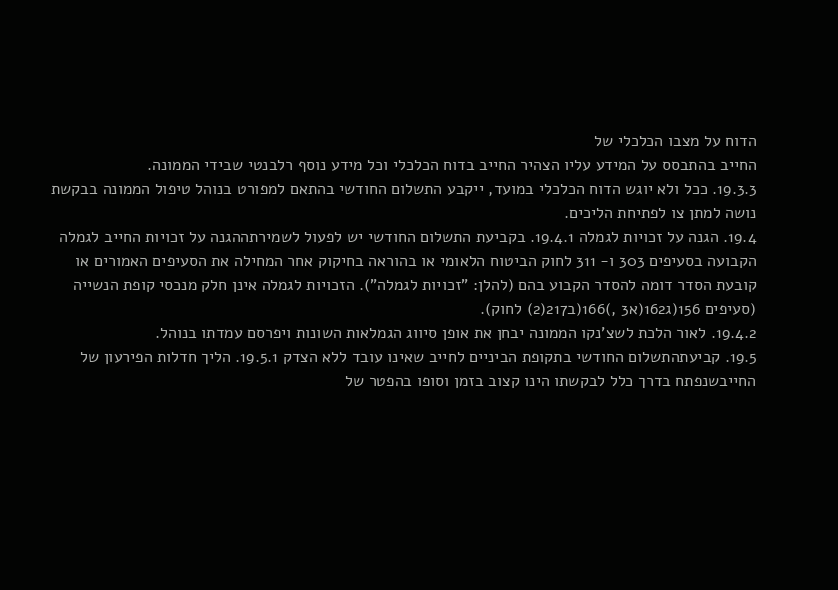הדוח על מצבו הכלכלי של
החייב בהתבסס על המידע עליו הצהיר החייב בדוח הכלכלי וכל מידע נוסף רלבנטי שבידי הממונה.
19.3.3. ככל ולא יוגש הדוח הכלכלי במועד, ייקבע התשלום החודשי בהתאם למפורט בנוהל טיפול הממונה בבקשת נושה למתן צו לפתיחת הליכים.
19.4. הגנה על זכויות לגמלה 19.4.1. בקביעת התשלום החודשי יש לפעול לשמירתההגנה על זכויות החייב לגמלה הקבועה בסעיפים 303 ו- 311 לחוק הביטוח הלאומי או בהוראה בחיקוק אחר המחילה את הסעיפים האמורים או קובעת הסדר דומה להסדר הקבוע בהם (להלן: "זכויות לגמלה"). הזכויות לגמלה אינן חלק מנכסי קופת הנשייה (סעיפים 156(ג162(א3 ,)166(ב217(2) לחוק).
19.4.2. לאור הלכת לשצ'נקו הממונה יבחן את אופן סיווג הגמלאות השונות ויפרסם עמדתו בנוהל.
19.5. קביעתהתשלום החודשי בתקופת הביניים לחייב שאינו עובד ללא הצדק 19.5.1. הליך חדלות הפירעון של החייבשנפתח בדרך כלל לבקשתו הינו קצוב בזמן וסופו בהפטר של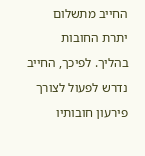החייב מתשלום יתרת החובות בהליך. לפיכך, החייב נדרש לפעול לצורך פירעון חובותיו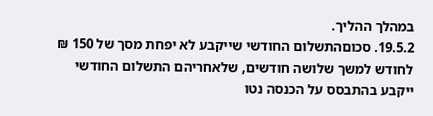במהלך ההליך.
19.5.2. סכוםהתשלום החודשי שייקבע לא יפחת מסך של 150 ₪ לחודש למשך שלושה חודשים, שלאחריהם התשלום החודשי ייקבע בהתבסס על הכנסה נטו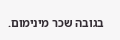בגובה שכר מינימום.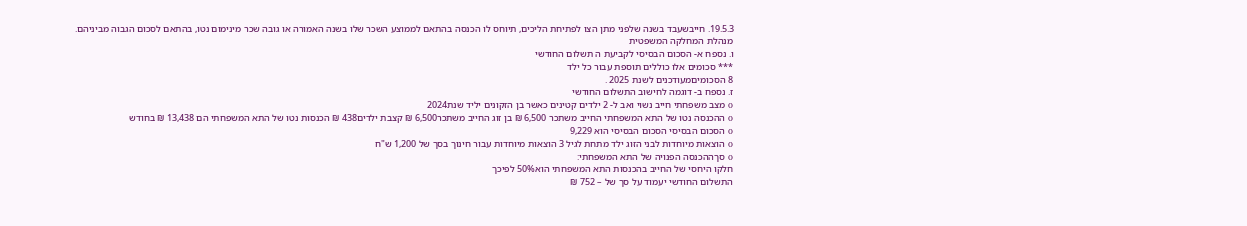19.5.3. חייבשעבד בשנה שלפני מתן הצו לפתיחת הליכים, תיוחס לו הכנסה בהתאם לממוצע השכר שלו בשנה האמורה או גובה שכר מינימום נטו, בהתאם לסכום הגבוה מביניהם.
מנהלת המחלקה המשפטית
ו. נספח א- הסכום הבסיסי לקביעת ה תשלום החודשי
*** סכומים אלו כוללים תוספת עבור כל ילד
8 הסכומיםמעודכנים לשנת 2025 .
ז. נספח ב- דוגמה לחישוב התשלום החודשי
o מצב משפחתי חייב נשוי ואב ל- 2 ילדים קטינים כאשר בן הזקונים יליד שנת2024
o ההכנסה נטו של התא המשפחתי החייב משתכר 6,500 ₪ בן זוג החייב משתכר6,500 ₪ קצבת ילדים438 ₪ הכנסות נטו של התא המשפחתי הם 13,438 ₪ בחודש
o הסכום הבסיסי הסכום הבסיסי הוא 9,229
o הוצאות מיוחדות לבני הזוג ילד מתחת לגיל 3 הוצאות מיוחדות עבור חינוך בסך של 1,200 ש"ח
o סךההכנסה הפנויה של התא המשפחתי:
חלקו היחסי של החייב בהכנסות התא המשפחתי הוא50% לפיכך
התשלום החודשי יעמוד על סך של – 752 ₪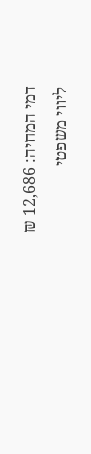דמי המחיה: 12,686 ₪
ליווי משפטי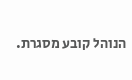הנוהל קובע מסגרת.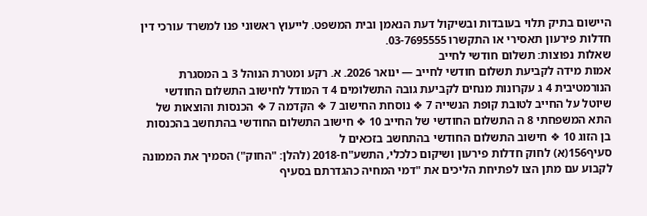היישום בתיק תלוי בעובדות ובשיקול דעת הנאמן ובית המשפט. לייעוץ ראשוני פנו למשרד עורכי דין חדלות פירעון תאסירי או התקשרו 03-7695555.
שאלות נפוצות: תשלום חודשי לחייב
אמות מידה לקביעת תשלום חודשי לחייב — ינואר 2026. א. רקע ומטרת הנוהל 3 ב המסגרת הנורמטיבית 4 ג עקרונות מנחים לקביעת גובה התשלומים 4 ד המודל לחישוב התשלום החודשי שיוטל על החייב לטובת קופת הנשייה 7 ❖ נוסחת החישוב 7 ❖ הקדמה 7 ❖ הכנסות והוצאות של התא המשפחתי 8 ה התשלום החודשי של החייב 10 ❖ חישוב התשלום החודשי בהתחשב בהכנסות בן הזוג 10 ❖ חישוב התשלום החודשי בהתחשב בזכאים ל
סעיף156(א) לחוק חדלות פירעון ושיקום כלכלי, התשע"ח-2018 (להלן: "החוק") הסמיך את הממונה לקבוע עם מתן הצו לפתיחת הליכים את "דמי המחיה כהגדרתם בסעיף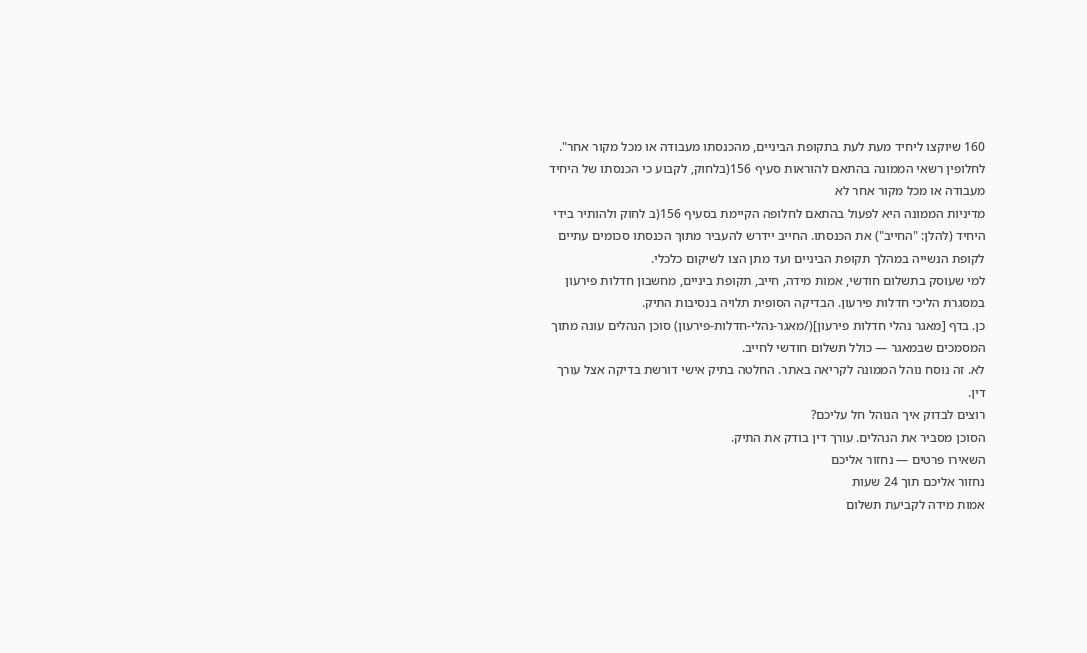160 שיוקצו ליחיד מעת לעת בתקופת הביניים, מהכנסתו מעבודה או מכל מקור אחר". לחלופין רשאי הממונה בהתאם להוראות סעיף 156(בלחוק, לקבוע כי הכנסתו של היחיד מעבודה או מכל מקור אחר לא
מדיניות הממונה היא לפעול בהתאם לחלופה הקיימת בסעיף 156(ב לחוק ולהותיר בידי היחיד (להלן: "החייב") את הכנסתו. החייב יידרש להעביר מתוך הכנסתו סכומים עתיים לקופת הנשייה במהלך תקופת הביניים ועד מתן הצו לשיקום כלכלי.
למי שעוסק בתשלום חודשי, אמות מידה, חייב, תקופת ביניים, מחשבון חדלות פירעון במסגרת הליכי חדלות פירעון. הבדיקה הסופית תלויה בנסיבות התיק.
כן. בדף [מאגר נהלי חדלות פירעון](/מאגר-נהלי-חדלות-פירעון) סוכן הנהלים עונה מתוך המסמכים שבמאגר — כולל תשלום חודשי לחייב.
לא. זה נוסח נוהל הממונה לקריאה באתר. החלטה בתיק אישי דורשת בדיקה אצל עורך דין.
רוצים לבדוק איך הנוהל חל עליכם?
הסוכן מסביר את הנהלים. עורך דין בודק את התיק.
השאירו פרטים — נחזור אליכם
נחזור אליכם תוך 24 שעות
אמות מידה לקביעת תשלום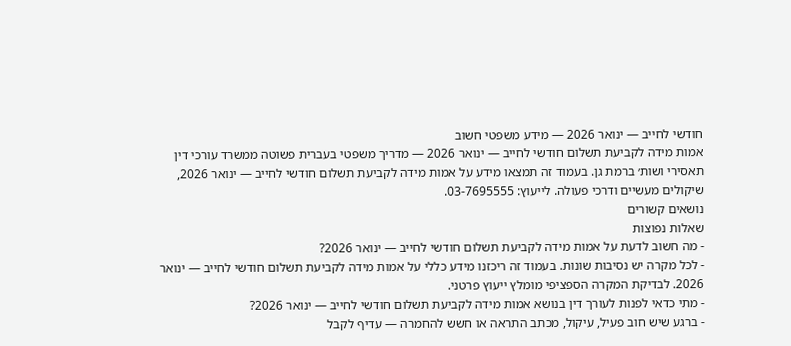חודשי לחייב — ינואר 2026 — מידע משפטי חשוב
אמות מידה לקביעת תשלום חודשי לחייב — ינואר 2026 — מדריך משפטי בעברית פשוטה ממשרד עורכי דין תאסירי ושות׳ ברמת גן. בעמוד זה תמצאו מידע על אמות מידה לקביעת תשלום חודשי לחייב — ינואר 2026, שיקולים מעשיים ודרכי פעולה. לייעוץ: 03-7695555.
נושאים קשורים
שאלות נפוצות
- מה חשוב לדעת על אמות מידה לקביעת תשלום חודשי לחייב — ינואר 2026?
- לכל מקרה יש נסיבות שונות. בעמוד זה ריכזנו מידע כללי על אמות מידה לקביעת תשלום חודשי לחייב — ינואר 2026. לבדיקת המקרה הספציפי מומלץ ייעוץ פרטני.
- מתי כדאי לפנות לעורך דין בנושא אמות מידה לקביעת תשלום חודשי לחייב — ינואר 2026?
- ברגע שיש חוב פעיל, עיקול, מכתב התראה או חשש להחמרה — עדיף לקבל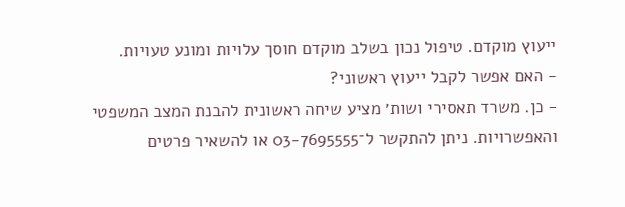ייעוץ מוקדם. טיפול נכון בשלב מוקדם חוסך עלויות ומונע טעויות.
- האם אפשר לקבל ייעוץ ראשוני?
- כן. משרד תאסירי ושות׳ מציע שיחה ראשונית להבנת המצב המשפטי והאפשרויות. ניתן להתקשר ל־03-7695555 או להשאיר פרטים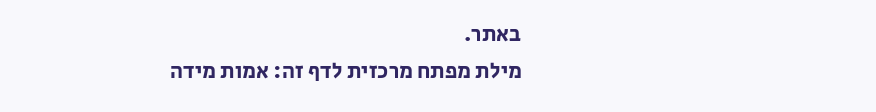באתר.
מילת מפתח מרכזית לדף זה: אמות מידה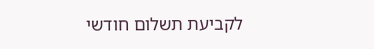לקביעת תשלום חודשי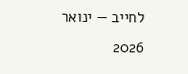לחייב — ינואר 2026